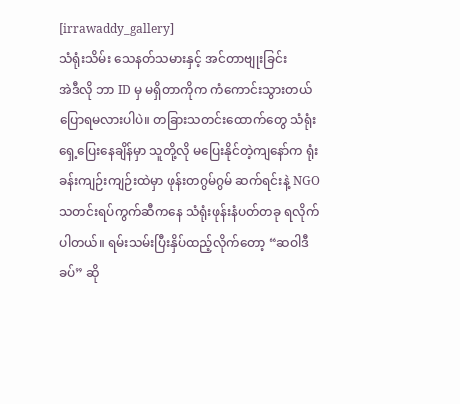[irrawaddy_gallery]
သံရုံးသိမ်း သေနတ်သမားနှင့် အင်တာဗျုးခြင်း
အဲဒီလို ဘာ ID မှ မရှိတာကိုက ကံကောင်းသွားတယ် ပြောရမလားပါပဲ။ တခြားသတင်းထောက်တွေ သံရုံးရှေ့ပြေးနေချိန်မှာ သူတို့လို မပြေးနိုင်တဲ့ကျနော်က ရုံးခန်းကျဉ်းကျဉ်းထဲမှာ ဖုန်းတဂွမ်ဂွမ် ဆက်ရင်းနဲ့ NGO သတင်းရပ်ကွက်ဆီကနေ သံရုံးဖုန်းနံပတ်တခု ရလိုက်ပါတယ်။ ရမ်းသမ်းပြီးနှိပ်ထည့်လိုက်တော့ “ဆဝါဒီခပ်” ဆို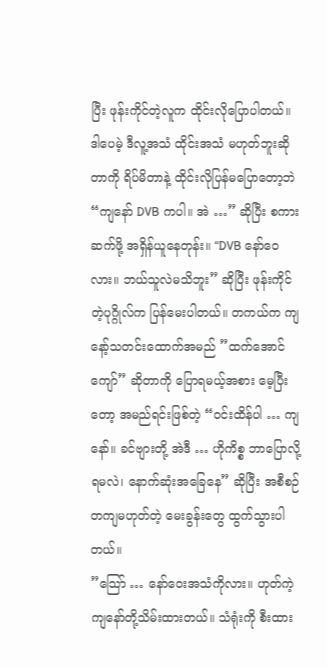ပြီး ဖုန်းကိုင်တဲ့လူက ထိုင်းလိုပြောပါတယ်။ ဒါပေမဲ့ ဒီလူ့အသံ ထိုင်းအသံ မဟုတ်ဘူးဆိုတာကို ရိပ်မိတာနဲ့ ထိုင်းလိုပြန်မပြောတော့ဘဲ “ကျနော် DVB ကပါ။ အဲ …” ဆိုပြီး စကားဆက်ဖို့ အရှိန်ယူနေတုန်း။ “DVB နော်ဝေလား။ ဘယ်သူလဲမသိဘူး” ဆိုပြီး ဖုန်းကိုင်တဲ့ပုဂ္ဂိုလ်က ပြန်မေးပါတယ်။ တကယ်က ကျနော့်သတင်းထောက်အမည် ”ထက်အောင်ကျော်” ဆိုတာကို ပြောရမယ့်အစား မေ့ပြီးတော့ အမည်ရင်းဖြစ်တဲ့ “ဝင်းထိန်ပါ … ကျနော်။ ခင်ဗျားတို့ အဲဒီ … ဟိုကိစ္စ ဘာပြောလို့ရမလဲ၊ နောက်ဆုံးအခြေနေ” ဆိုပြီး အစီစဉ်တကျမဟုတ်တဲ့ မေးခွန်းတွေ ထွက်သွားပါတယ်။
”သြော် … နော်ဝေးအသံကိုလား။ ဟုတ်ကဲ့ ကျနော်တို့သိမ်းထားတယ်။ သံရုံးကို စီးထား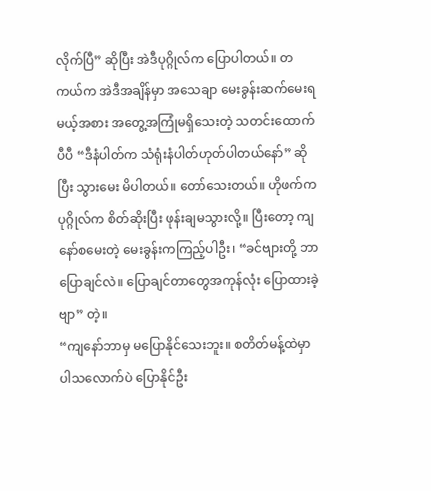လိုက်ပြီ” ဆိုပြီး အဲဒီပုဂ္ဂိုလ်က ပြောပါတယ်။ တကယ်က အဲဒီအချိန်မှာ အသေချာ မေးခွန်းဆက်မေးရမယ့်အစား အတွေ့အကြုံမရှိသေးတဲ့ သတင်းထောက်ပီပီ “ဒီနံပါတ်က သံရုံးနံပါတ်ဟုတ်ပါတယ်နော်” ဆိုပြီး သွားမေး မိပါတယ်။ တော်သေးတယ်။ ဟိုဖက်ကပုဂ္ဂိုလ်က စိတ်ဆိုးပြီး ဖုန်းချမသွားလို့။ ပြီးတော့ ကျနော်စမေးတဲ့ မေးခွန်းကကြည့်ပါဦး၊ “ခင်ဗျားတို့ ဘာပြောချင်လဲ။ ပြောချင်တာတွေအကုန်လုံး ပြောထားခဲ့ဗျာ” တဲ့။
“ကျနော်ဘာမှ မပြောနိုင်သေးဘူး။ စတိတ်မန့်ထဲမှာ ပါသလောက်ပဲ ပြောနိုင်ဦး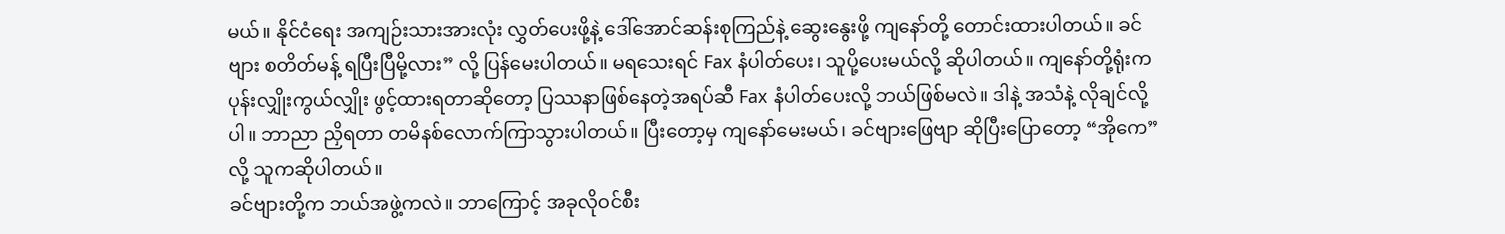မယ်။ နိုင်ငံရေး အကျဉ်းသားအားလုံး လွှတ်ပေးဖို့နဲ့ ဒေါ်အောင်ဆန်းစုကြည်နဲ့ ဆွေးနွေးဖို့ ကျနော်တို့ တောင်းထားပါတယ်။ ခင်ဗျား စတိတ်မန့် ရပြီးပြီမို့လား” လို့ ပြန်မေးပါတယ်။ မရသေးရင် Fax နံပါတ်ပေး၊ သူပို့ပေးမယ်လို့ ဆိုပါတယ်။ ကျနော်တို့ရုံးက ပုန်းလျှိုးကွယ်လျှိုး ဖွင့်ထားရတာဆိုတော့ ပြဿနာဖြစ်နေတဲ့အရပ်ဆီ Fax နံပါတ်ပေးလို့ ဘယ်ဖြစ်မလဲ။ ဒါနဲ့ အသံနဲ့ လိုချင်လို့ပါ။ ဘာညာ ညှိရတာ တမိနစ်လောက်ကြာသွားပါတယ်။ ပြီးတော့မှ ကျနော်မေးမယ်၊ ခင်ဗျားဖြေဗျာ ဆိုပြီးပြောတော့ “အိုကေ” လို့ သူကဆိုပါတယ်။
ခင်ဗျားတို့က ဘယ်အဖွဲ့ကလဲ။ ဘာကြောင့် အခုလိုဝင်စီး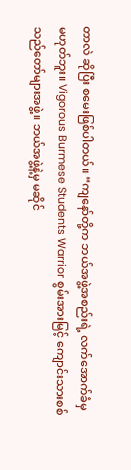တာလဲ ဆိုပြီး စမေးဖြစ်ပါတယ်။ “ကျနော်တို့က ဘယ်အဖွဲ့အစည်းရဲ့ လက်အောက်ခံမှမဟုတ်ဘူး။ Vigorous Burmese Students Warrior စွမ်းအားမြင့် ကျောင်းသားစစ်သည်တော်များအဖွဲ့။ ဘယ်အဖွဲ့နဲ့မှ မဆိုင်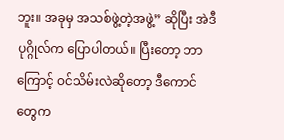ဘူး။ အခုမှ အသစ်ဖွဲ့တဲ့အဖွဲ့” ဆိုပြီး အဲဒီပုဂ္ဂိုလ်က ပြောပါတယ်။ ပြီးတော့ ဘာကြောင့် ဝင်သိမ်းလဲဆိုတော့ ဒီကောင်တွေက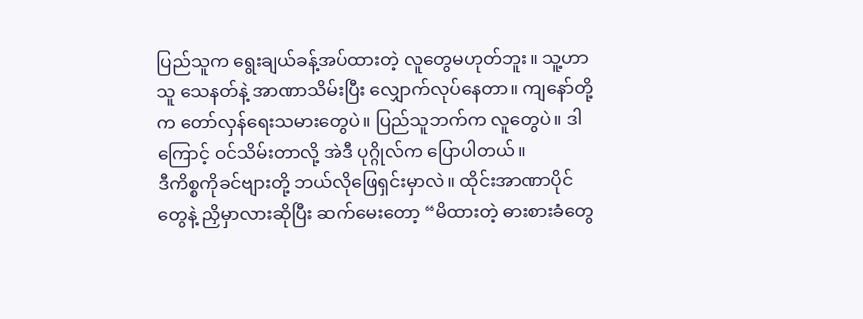ပြည်သူက ရွေးချယ်ခန့်အပ်ထားတဲ့ လူတွေမဟုတ်ဘူး။ သူ့ဟာသူ သေနတ်နဲ့ အာဏာသိမ်းပြီး လျှောက်လုပ်နေတာ။ ကျနော်တို့က တော်လှန်ရေးသမားတွေပဲ။ ပြည်သူဘက်က လူတွေပဲ။ ဒါကြောင့် ဝင်သိမ်းတာလို့ အဲဒီ ပုဂ္ဂိုလ်က ပြောပါတယ်။
ဒီကိစ္စကိုခင်ဗျားတို့ ဘယ်လိုဖြေရှင်းမှာလဲ။ ထိုင်းအာဏာပိုင်တွေနဲ့ ညှိမှာလားဆိုပြီး ဆက်မေးတော့ “မိထားတဲ့ ဓားစားခံတွေ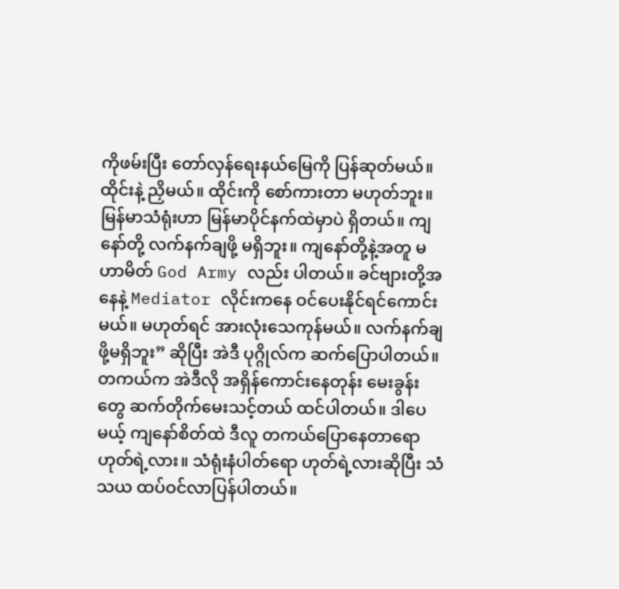ကိုဖမ်းပြီး တော်လှန်ရေးနယ်မြေကို ပြန်ဆုတ်မယ်။ ထိုင်းနဲ့ ညှိမယ်။ ထိုင်းကို စော်ကားတာ မဟုတ်ဘူး။ မြန်မာသံရုံးဟာ မြန်မာပိုင်နက်ထဲမှာပဲ ရှိတယ်။ ကျနော်တို့ လက်နက်ချဖို့ မရှိဘူး။ ကျနော်တို့နဲ့အတူ မဟာမိတ် God Army လည်း ပါတယ်။ ခင်ဗျားတို့အနေနဲ့ Mediator လိုင်းကနေ ဝင်ပေးနိုင်ရင်ကောင်းမယ်။ မဟုတ်ရင် အားလုံးသေကုန်မယ်။ လက်နက်ချဖို့မရှိဘူး” ဆိုပြီး အဲဒီ ပုဂ္ဂိုလ်က ဆက်ပြောပါတယ်။
တကယ်က အဲဒီလို အရှိန်ကောင်းနေတုန်း မေးခွန်းတွေ ဆက်တိုက်မေးသင့်တယ် ထင်ပါတယ်။ ဒါပေမယ့် ကျနော်စိတ်ထဲ ဒီလူ တကယ်ပြောနေတာရော ဟုတ်ရဲ့လား။ သံရုံးနံပါတ်ရော ဟုတ်ရဲ့လားဆိုပြီး သံသယ ထပ်ဝင်လာပြန်ပါတယ်။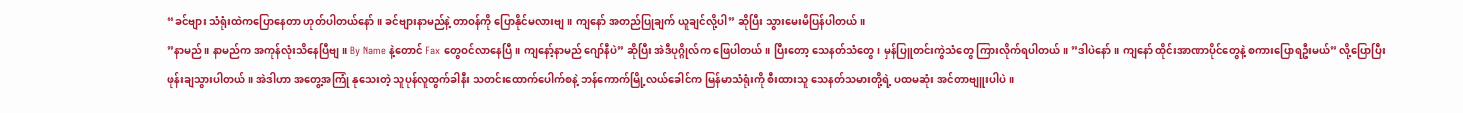“ခင်ဗျား သံရုံးထဲကပြောနေတာ ဟုတ်ပါတယ်နော်။ ခင်ဗျားနာမည်နဲ့ တာဝန်ကို ပြောနိုင်မလားဗျ။ ကျနော် အတည်ပြုချက် ယူချင်လို့ပါ” ဆိုပြီး သွားမေးမိပြန်ပါတယ်။
”နာမည်။ နာမည်က အကုန်လုံးသိနေပြီဗျ။ By Name နဲ့တောင် Fax တွေဝင်လာနေပြီ။ ကျနော့်နာမည် ဂျော်နီပဲ” ဆိုပြီး အဲဒီပုဂ္ဂိုလ်က ဖြေပါတယ်။ ပြီးတော့ သေနတ်သံတွေ၊ မှန်ပြူတင်းကွဲသံတွေ ကြားလိုက်ရပါတယ်။ ”ဒါပဲနော်။ ကျနော် ထိုင်းအာဏာပိုင်တွေနဲ့ စကားပြောရဦးမယ်” လို့ပြောပြီး ဖုန်းချသွားပါတယ်။ အဲဒါဟာ အတွေ့အကြုံ နုသေးတဲ့ သူပုန်လူထွက်ခါနီး သတင်းထောက်ပေါက်စနဲ့ ဘန်ကောက်မြို့လယ်ခေါင်က မြန်မာသံရုံးကို စီးထားသူ သေနတ်သမားတို့ရဲ့ ပထမဆုံး အင်တာဗျူးပါပဲ။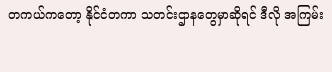တကယ်ကတော့ နိုင်ငံတကာ သတင်းဌာနတွေမှာဆိုရင် ဒီလို အကြမ်း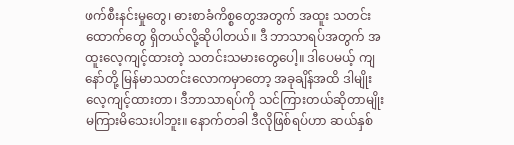ဖက်စီးနင်းမှုတွေ၊ ဓားစာခံကိစ္စတွေအတွက် အထူး သတင်းထောက်တွေ ရှိတယ်လို့ဆိုပါတယ်။ ဒီ ဘာသာရပ်အတွက် အထူးလေ့ကျင့်ထားတဲ့ သတင်းသမားတွေပေါ့။ ဒါပေမယ့် ကျနော်တို့ မြန်မာသတင်းလောကမှာတော့ အခုချိန်အထိ ဒါမျိုးလေ့ကျင့်ထားတာ၊ ဒီဘာသာရပ်ကို သင်ကြားတယ်ဆိုတာမျိုး မကြားမိသေးပါဘူး။ နောက်တခါ ဒီလိုဖြစ်ရပ်ဟာ ဆယ်နှစ်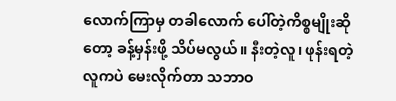လောက်ကြာမှ တခါလောက် ပေါ်တဲ့ကိစ္စမျိုးဆိုတော့ ခန့်မှန်းဖို့ သိပ်မလွယ်။ နီးတဲ့လူ၊ ဖုန်းရတဲ့လူကပဲ မေးလိုက်တာ သဘာဝ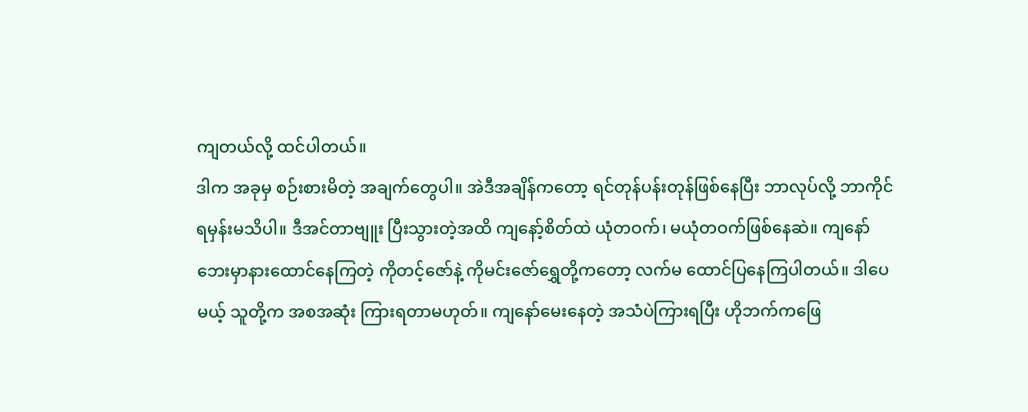ကျတယ်လို့ ထင်ပါတယ်။
ဒါက အခုမှ စဉ်းစားမိတဲ့ အချက်တွေပါ။ အဲဒီအချိန်ကတော့ ရင်တုန်ပန်းတုန်ဖြစ်နေပြီး ဘာလုပ်လို့ ဘာကိုင်ရမှန်းမသိပါ။ ဒီအင်တာဗျူး ပြီးသွားတဲ့အထိ ကျနော့်စိတ်ထဲ ယုံတဝက်၊ မယုံတဝက်ဖြစ်နေဆဲ။ ကျနော်ဘေးမှာနားထောင်နေကြတဲ့ ကိုတင့်ဇော်နဲ့ ကိုမင်းဇော်ရွှေတို့ကတော့ လက်မ ထောင်ပြနေကြပါတယ်။ ဒါပေမယ့် သူတို့က အစအဆုံး ကြားရတာမဟုတ်။ ကျနော်မေးနေတဲ့ အသံပဲကြားရပြီး ဟိုဘက်ကဖြေ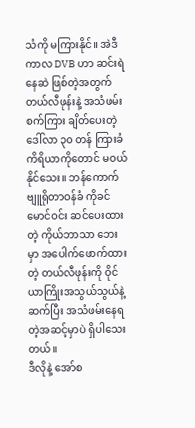သံကို မကြားနိုင်။ အဲဒီကာလ DVB ဟာ ဆင်းရဲနေဆဲ ဖြစ်တဲ့အတွက် တယ်လီဖုန်းနဲ့ အသံဖမ်းစက်ကြား ချိတ်ပေးတဲ့ ဒေါ်လာ ၃၀ တန် ကြားခံကိရိယာကိုတောင် မဝယ်နိုင်သေး။ ဘန်ကောက်ဗျူရိုတာဝန်ခံ ကိုခင်မောင်ဝင်း ဆင်ပေးထားတဲ့ ကိုယ်ဘာသာ ဘေးမှာ အပေါက်ဖောက်ထားတဲ့ တယ်လီဖုန်းကို ဝိုင်ယာကြိုးအသွယ်သွယ်နဲ့ဆက်ပြီး အသံဖမ်းနေရတဲ့အဆင့်မှာပဲ ရှိပါသေးတယ်။
ဒီလိုနဲ့ အော်စ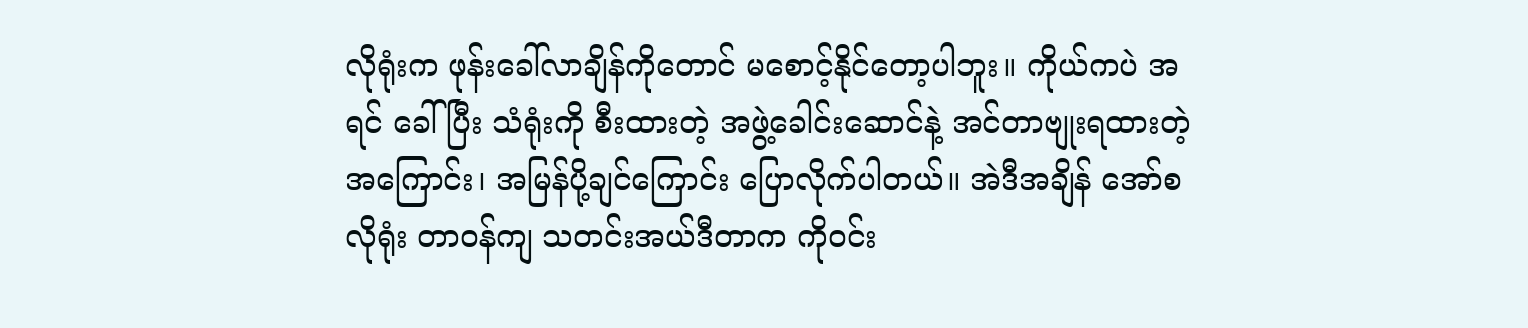လိုရုံးက ဖုန်းခေါ်လာချိန်ကိုတောင် မစောင့်နိုင်တော့ပါဘူး။ ကိုယ်ကပဲ အရင် ခေါ်ပြီး သံရုံးကို စီးထားတဲ့ အဖွဲ့ခေါင်းဆောင်နဲ့ အင်တာဗျုးရထားတဲ့အကြောင်း၊ အမြန်ပို့ချင်ကြောင်း ပြောလိုက်ပါတယ်။ အဲဒီအချိန် အော်စလိုရုံး တာဝန်ကျ သတင်းအယ်ဒီတာက ကိုဝင်း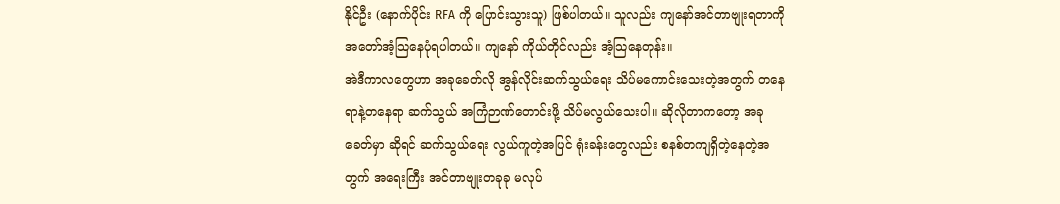နိုင်ဦး (နောက်ပိုင်း RFA ကို ပြောင်းသွားသူ) ဖြစ်ပါတယ်။ သူလည်း ကျနော်အင်တာဗျုးရတာကို အတော်အံ့သြနေပုံရပါတယ်။ ကျနော် ကိုယ်တိုင်လည်း အံ့သြနေတုန်း။
အဲဒီကာလတွေဟာ အခုခေတ်လို အွန်လိုင်းဆက်သွယ်ရေး သိပ်မကောင်းသေးတဲ့အတွက် တနေရာနဲ့တနေရာ ဆက်သွယ် အကြံဉာဏ်တောင်းဖို့ သိပ်မလွယ်သေးပါ။ ဆိုလိုတာကတော့ အခုခေတ်မှာ ဆိုရင် ဆက်သွယ်ရေး လွယ်ကူတဲ့အပြင် ရုံးခန်းတွေလည်း စနစ်တကျရှိတဲ့နေတဲ့အတွက် အရေးကြီး အင်တာဗျုးတခုခု မလုပ်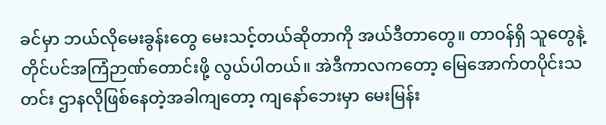ခင်မှာ ဘယ်လိုမေးခွန်းတွေ မေးသင့်တယ်ဆိုတာကို အယ်ဒီတာတွေ။ တာဝန်ရှိ သူတွေနဲ့ တိုင်ပင်အကြံဉာဏ်တောင်းဖို့ လွယ်ပါတယ်။ အဲဒီကာလကတော့ မြေအောက်တပိုင်းသတင်း ဌာနလိုဖြစ်နေတဲ့အခါကျတော့ ကျနော်ဘေးမှာ မေးမြန်း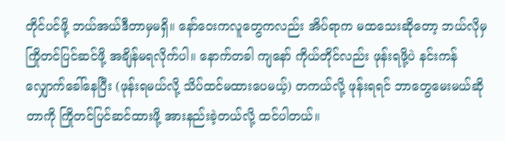တိုင်ပင်ဖို့ ဘယ်အယ်ဒီတာမှမရှိ။ နော်ဝေးကလူတွေကလည်း အိပ်ရာက မထသေးဆိုတော့ ဘယ်လိုမှ ကြိုတင်ပြင်ဆင်ဖို့ အချိန်မရလိုက်ပါ။ နောက်တခါ ကျနော် ကိုယ်တိုင်လည်း ဖုန်းရဖို့ပဲ နင်းကန်လျှောက်ခေါ်နေပြီး (ဖုန်းရမယ်လို့ သိပ်ထင်မထားပေမယ့်) တကယ်လို့ ဖုန်းရရင် ဘာတွေမေးမယ်ဆိုတာကို ကြိုတင်ပြင်ဆင်ထားဖို့ အားနည်းခဲ့တယ်လို့ ထင်ပါတယ်။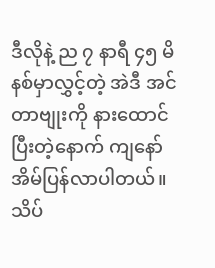ဒီလိုနဲ့ ည ၇ နာရီ ၄၅ မိနစ်မှာလွှင့်တဲ့ အဲဒီ အင်တာဗျုးကို နားထောင်ပြီးတဲ့နောက် ကျနော် အိမ်ပြန်လာပါတယ်။ သိပ်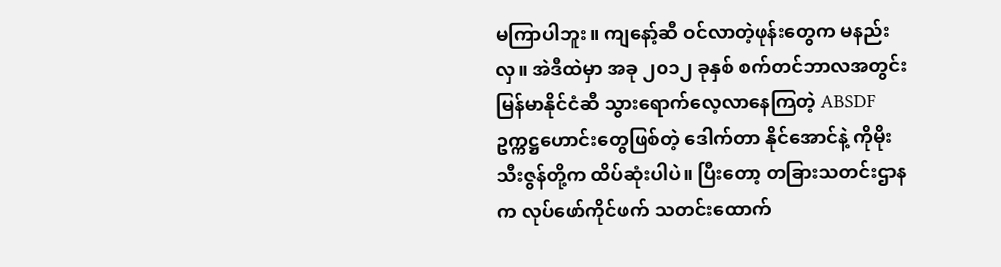မကြာပါဘူး။ ကျနော့်ဆီ ဝင်လာတဲ့ဖုန်းတွေက မနည်းလှ။ အဲဒီထဲမှာ အခု ၂၀၁၂ ခုနှစ် စက်တင်ဘာလအတွင်း မြန်မာနိုင်ငံဆီ သွားရောက်လေ့လာနေကြတဲ့ ABSDF ဥက္ကဋ္ဌဟောင်းတွေဖြစ်တဲ့ ဒေါက်တာ နိုင်အောင်နဲ့ ကိုမိုးသီးဇွန်တို့က ထိပ်ဆုံးပါပဲ။ ပြီးတော့ တခြားသတင်းဌာနက လုပ်ဖော်ကိုင်ဖက် သတင်းထောက်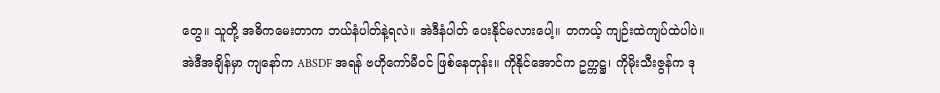တွေ။ သူတို့ အဓိကမေးတာက ဘယ်နံပါတ်နဲ့ရလဲ။ အဲဒီနံပါတ် ပေးနိုင်မလားပေါ့။ တကယ့် ကျဉ်းထဲကျပ်ထဲပါပဲ။
အဲဒီအချိန်မှာ ကျနော်က ABSDF အရန် ဗဟိုကော်မီဝင် ဖြစ်နေတုန်း။ ကိုနိုင်အောင်က ဥက္ကဋ္ဌ၊ ကိုမိုးသီးဇွန်က ဒု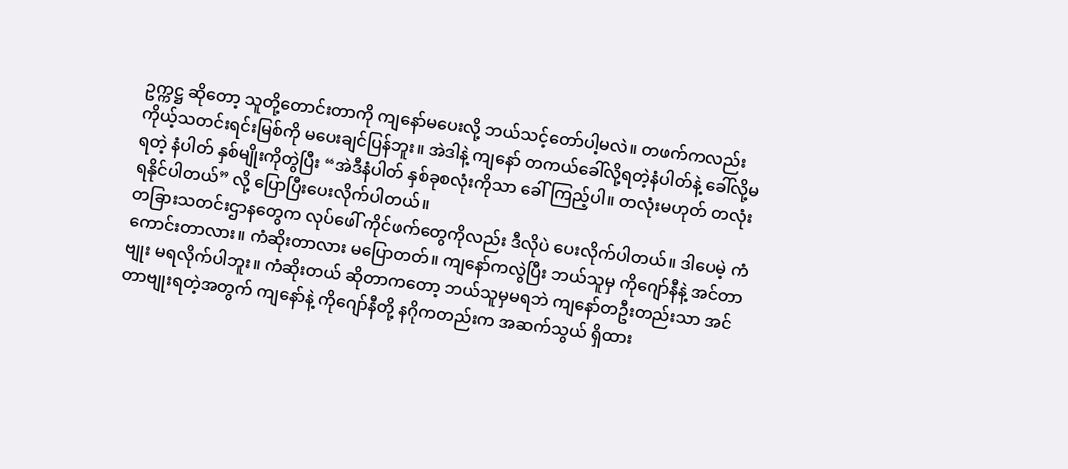ဥက္ကဋ္ဌ ဆိုတော့ သူတို့တောင်းတာကို ကျနော်မပေးလို့ ဘယ်သင့်တော်ပါ့မလဲ။ တဖက်ကလည်း ကိုယ့်သတင်းရင်းမြစ်ကို မပေးချင်ပြန်ဘူး။ အဲဒါနဲ့ ကျနော် တကယ်ခေါ်လို့ရတဲ့နံပါတ်နဲ့ ခေါ်လို့မရတဲ့ နံပါတ် နှစ်မျိုးကိုတွဲပြီး “အဲဒီနံပါတ် နှစ်ခုစလုံးကိုသာ ခေါ်ကြည့်ပါ။ တလုံးမဟုတ် တလုံးရနိုင်ပါတယ်” လို့ ပြောပြီးပေးလိုက်ပါတယ်။
တခြားသတင်းဌာနတွေက လုပ်ဖေါ် ကိုင်ဖက်တွေကိုလည်း ဒီလိုပဲ ပေးလိုက်ပါတယ်။ ဒါပေမဲ့ ကံကောင်းတာလား။ ကံဆိုးတာလား မပြောတတ်။ ကျနော်ကလွဲပြီး ဘယ်သူမှ ကိုဂျော်နီနဲ့ အင်တာဗျုး မရလိုက်ပါဘူး။ ကံဆိုးတယ် ဆိုတာကတော့ ဘယ်သူမှမရဘဲ ကျနော်တဦးတည်းသာ အင်တာဗျုးရတဲ့အတွက် ကျနော်နဲ့ ကိုဂျော်နီတို့ နဂိုကတည်းက အဆက်သွယ် ရှိထား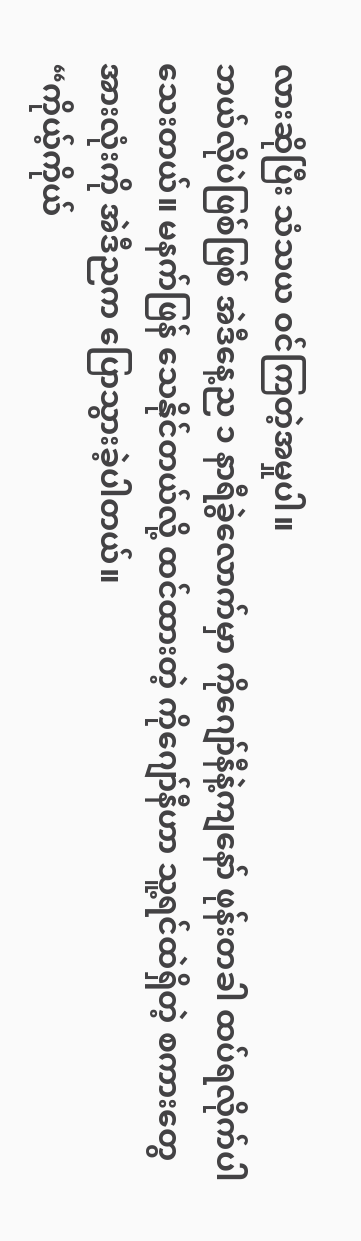လားဆိုပြီး သံသယ ဝင်ကြတဲ့အမှုပါ။
ဘယ်လိုပဲဖြစ်ဖြစ် အဲဒီနေ့ည ၁ နာရီခွဲလောက်မှာ ကိုဂျော်နီနဲ့ကျနော် ဖုန်းတခါ ထပ်ရလိုက်ပါသေးတယ်။ မနက်ဖြန် သေနိုင်တယ်လို့ ထင်ထားတဲ့ ကိုဂျော်နီဟာ သူ့ရင်ထဲရှိတဲ့ စကားတွေအားလုံးကို အဲဒီညက ပြောသွားခဲ့ပါတယ်။
“ကိုယ့်ကိုယ်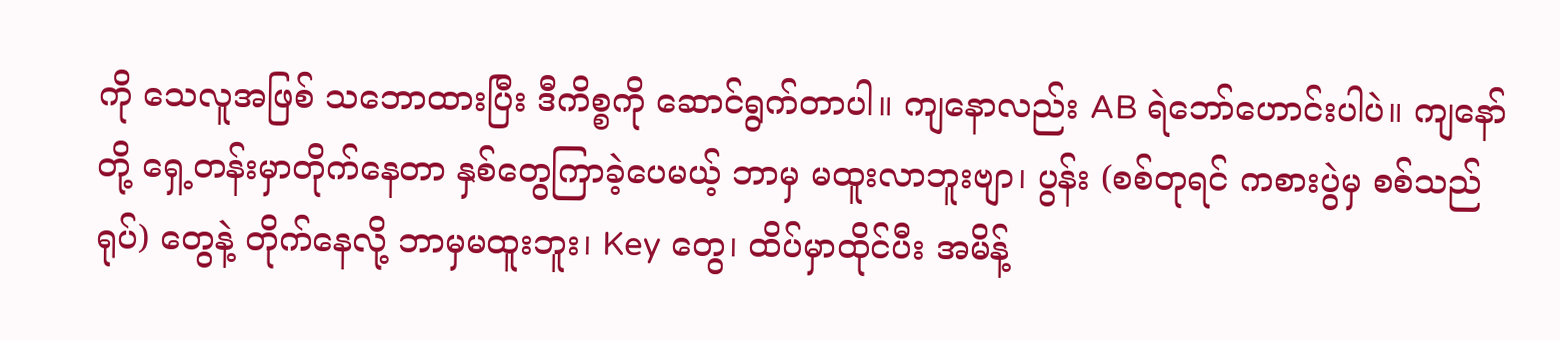ကို သေလူအဖြစ် သဘောထားပြီး ဒီကိစ္စကို ဆောင်ရွက်တာပါ။ ကျနောလည်း AB ရဲဘော်ဟောင်းပါပဲ။ ကျနော်တို့ ရှေ့တန်းမှာတိုက်နေတာ နှစ်တွေကြာခဲ့ပေမယ့် ဘာမှ မထူးလာဘူးဗျာ၊ ပွန်း (စစ်တုရင် ကစားပွဲမှ စစ်သည်ရုပ်) တွေနဲ့ တိုက်နေလို့ ဘာမှမထူးဘူး၊ Key တွေ၊ ထိပ်မှာထိုင်ပီး အမိန့်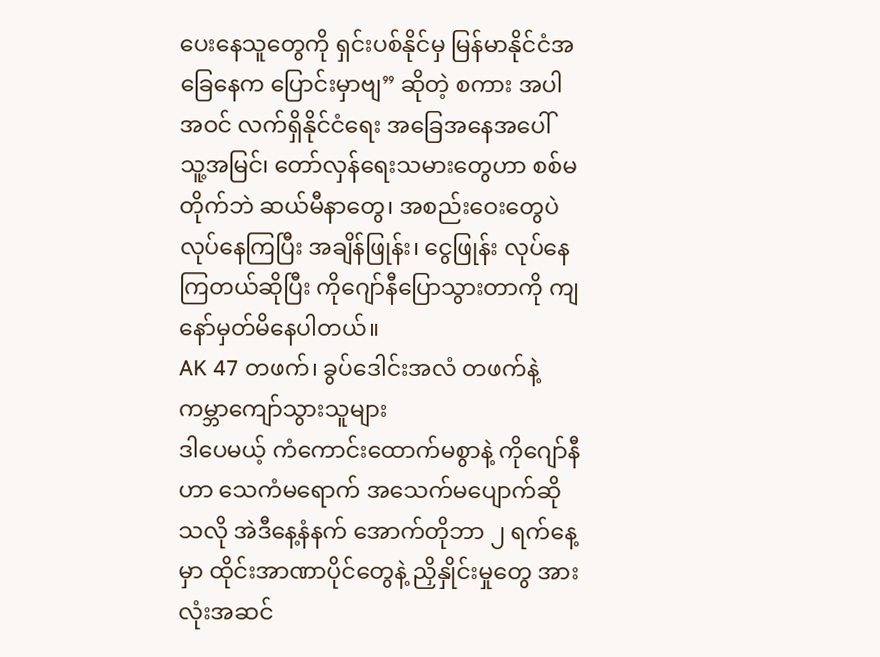ပေးနေသူတွေကို ရှင်းပစ်နိုင်မှ မြန်မာနိုင်ငံအခြေနေက ပြောင်းမှာဗျ” ဆိုတဲ့ စကား အပါအဝင် လက်ရှိနိုင်ငံရေး အခြေအနေအပေါ် သူ့အမြင်၊ တော်လှန်ရေးသမားတွေဟာ စစ်မတိုက်ဘဲ ဆယ်မီနာတွေ၊ အစည်းဝေးတွေပဲ လုပ်နေကြပြီး အချိန်ဖြုန်း၊ ငွေဖြုန်း လုပ်နေကြတယ်ဆိုပြီး ကိုဂျော်နီပြောသွားတာကို ကျနော်မှတ်မိနေပါတယ်။
AK 47 တဖက်၊ ခွပ်ဒေါင်းအလံ တဖက်နဲ့ ကမ္ဘာကျော်သွားသူများ
ဒါပေမယ့် ကံကောင်းထောက်မစွာနဲ့ ကိုဂျော်နီဟာ သေကံမရောက် အသေက်မပျောက်ဆိုသလို အဲဒီနေ့နံနက် အောက်တိုဘာ ၂ ရက်နေ့မှာ ထိုင်းအာဏာပိုင်တွေနဲ့ ညှိနှိုင်းမှုတွေ အားလုံးအဆင်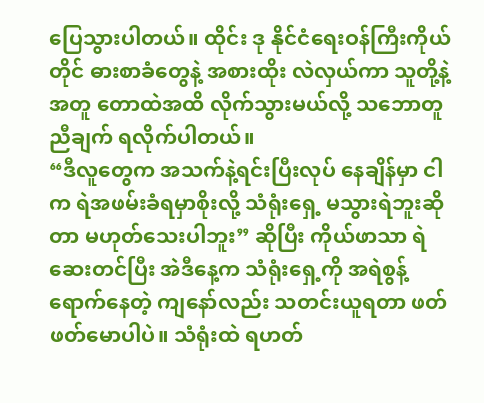ပြေသွားပါတယ်။ ထိုင်း ဒု နိုင်ငံရေးဝန်ကြီးကိုယ်တိုင် ဓားစာခံတွေနဲ့ အစားထိုး လဲလှယ်ကာ သူတို့နဲ့အတူ တောထဲအထိ လိုက်သွားမယ်လို့ သဘောတူညီချက် ရလိုက်ပါတယ်။
“ဒီလူတွေက အသက်နဲ့ရင်းပြီးလုပ် နေချိန်မှာ ငါက ရဲအဖမ်းခံရမှာစိုးလို့ သံရုံးရှေ့ မသွားရဲဘူးဆိုတာ မဟုတ်သေးပါဘူး” ဆိုပြီး ကိုယ်ဖာသာ ရဲဆေးတင်ပြီး အဲဒီနေ့က သံရုံးရှေ့ကို အရဲစွန့်ရောက်နေတဲ့ ကျနော်လည်း သတင်းယူရတာ ဖတ်ဖတ်မောပါပဲ။ သံရုံးထဲ ရဟတ်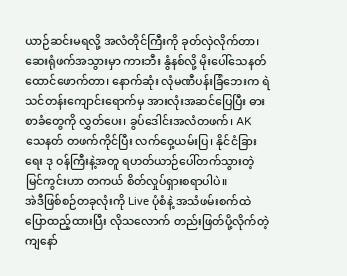ယာဉ်ဆင်းမရလို့ အလံတိုင်ကြီးကို ခုတ်လှဲလိုက်တာ၊ ဆေးရုံဖက်အသွားမှာ ကားဘီး နွံနစ်လို့ မိုးပေါ်သေနတ်ထောင်ဖောက်တာ၊ နောက်ဆုံး လုံမဏီပန်းခြံဘေးက ရဲသင်တန်းကျောင်းရောက်မှ အားလုံးအဆင်ပြေပြီး ဓားစာခံတွေကို လွှတ်ပေး၊ ခွပ်ဒေါင်းအလံတဖက်၊ AK သေနတ် တဖက်ကိုင်ပြီး လက်ဝှေ့ယမ်းပြ၊ နိုင်ငံခြားရေး ဒု ဝန်ကြီးနဲ့အတူ ရဟတ်ယာဉ်ပေါ်တက်သွားတဲ့ မြင်ကွင်းဟာ တကယ် စိတ်လှုပ်ရှားစရာပါပဲ။
အဲဒီဖြစ်စဉ်တခုလုံးကို Live ပုံစံနဲ့ အသံဖမ်းစက်ထဲ ပြောထည့်ထားပြီး လိုသလောက် တည်းဖြတ်ပို့လိုက်တဲ့ ကျနော်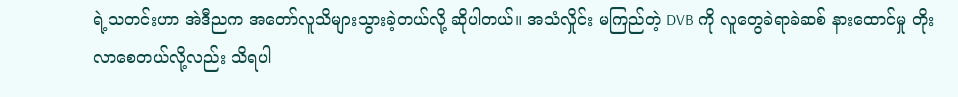ရဲ့သတင်းဟာ အဲဒီညက အတော်လူသိများသွားခဲ့တယ်လို့ ဆိုပါတယ်။ အသံလှိုင်း မကြည်တဲ့ DVB ကို လူတွေခဲရာခဲဆစ် နားထောင်မှု တိုးလာစေတယ်လို့လည်း သိရပါ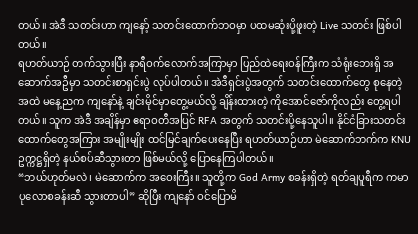တယ်။ အဲဒီ သတင်းဟာ ကျနော့် သတင်းထောက်ဘဝမှာ ပထမဆုံးပို့ဖူးတဲ့ Live သတင်း ဖြစ်ပါတယ်။
ရဟတ်ယာဉ် တက်သွားပြီး နာရီဝက်လောက်အကြာမှာ ပြည်ထဲရေးဝန်ကြီးက သံရုံးဘေးရှိ အဆောက်အဦမှာ သတင်းစာရှင်းပွဲ လုပ်ပါတယ်။ အဲဒီရှင်းပွဲအတွက် သတင်းထောက်တွေ စုနေတဲ့အထဲ မနေ့ညက ကျနော်နဲ့ ချင်းမိုင်မှာတွေ့မယ်လို့ ချိန်းထားတဲ့ ကိုအောင်ဇော်ကိုလည်း တွေ့ရပါတယ်။ သူက အဲဒီ အချိန်မှာ ဧရာဝတီအပြင် RFA အတွက် သတင်းပို့နေသူပါ။ နိုင်ငံခြားသတင်းထောက်တွေအကြား အမျိုးမျိုး ထင်မြင်ချက်ပေးနေပြီး ရဟတ်ယာဉ်ဟာ မဲဆောက်ဘက်က KNU ဥက္ကဋ္ဌရှိတဲ့ နယ်စပ်ဆီသွားတာ ဖြစ်မယ်လို့ ပြောနေကြပါတယ်။
“ဘယ်ဟုတ်မလဲ၊ မဲဆောက်က အဝေးကြီး။ သူတို့က God Army စခန်းရှိတဲ့ ရတ်ချပူရီက ကမာပုလောစခန်းဆီ သွားတာပါ” ဆိုပြီး ကျနော် ဝင်ပြောမိ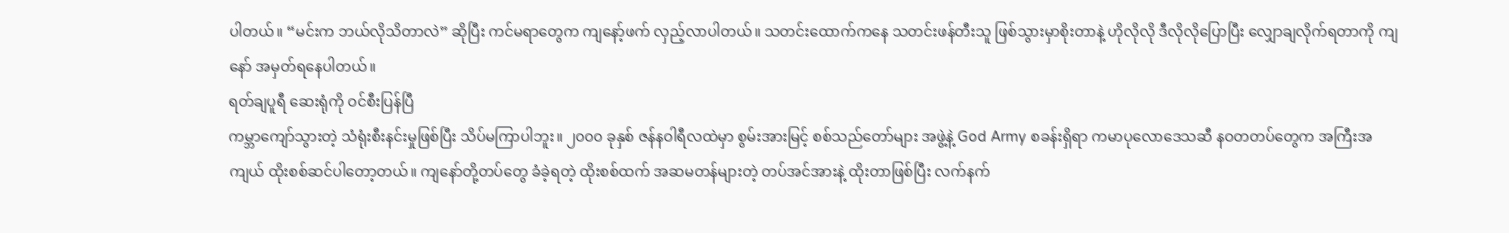ပါတယ်။ “မင်းက ဘယ်လိုသိတာလဲ” ဆိုပြီး ကင်မရာတွေက ကျနော့်ဖက် လှည့်လာပါတယ်။ သတင်းထောက်ကနေ သတင်းဖန်တီးသူ ဖြစ်သွားမှာစိုးတာနဲ့ ဟိုလိုလို ဒီလိုလိုပြောပြီး လျှောချလိုက်ရတာကို ကျနော် အမှတ်ရနေပါတယ်။
ရတ်ချပူရီ ဆေးရုံကို ဝင်စီးပြန်ပြီ
ကမ္ဘာကျော်သွားတဲ့ သံရုံးစီးနင်းမှုဖြစ်ပြီး သိပ်မကြာပါဘူး။ ၂၀၀၀ ခုနှစ် ဇန်နဝါရီလထဲမှာ စွမ်းအားမြင့် စစ်သည်တော်များ အဖွဲ့နဲ့ God Army စခန်းရှိရာ ကမာပုလောဒေသဆီ နဝတတပ်တွေက အကြီးအကျယ် ထိုးစစ်ဆင်ပါတော့တယ်။ ကျနော်တို့တပ်တွေ ခံခဲ့ရတဲ့ ထိုးစစ်ထက် အဆမတန်များတဲ့ တပ်အင်အားနဲ့ ထိုးတာဖြစ်ပြီး လက်နက်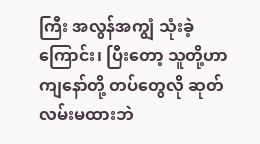ကြီး အလွန်အကျွံ သုံးခဲ့ကြောင်း၊ ပြီးတော့ သူတို့ဟာ ကျနော်တို့ တပ်တွေလို ဆုတ်လမ်းမထားဘဲ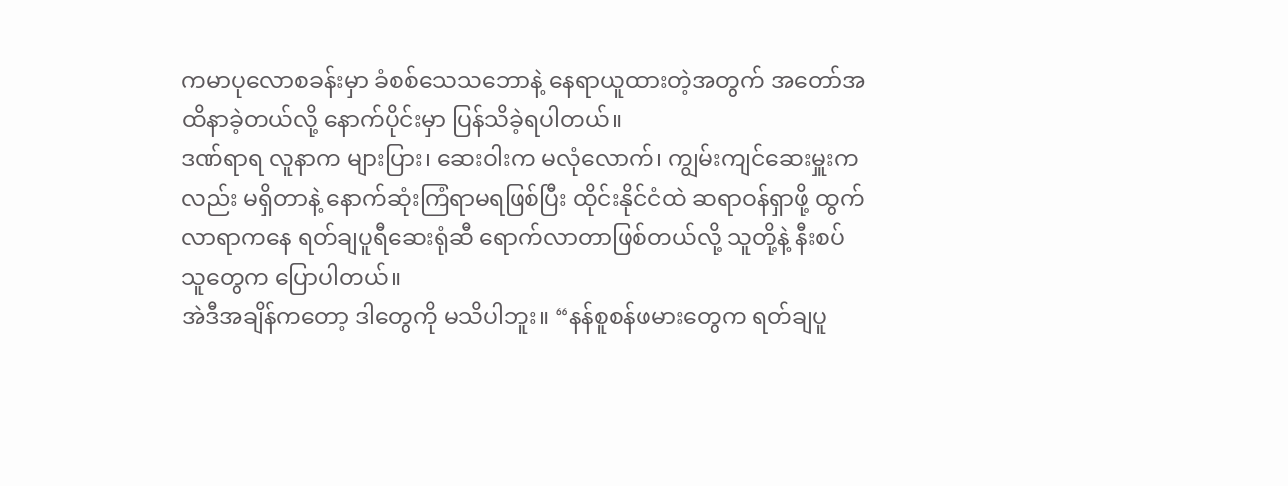ကမာပုလောစခန်းမှာ ခံစစ်သေသဘောနဲ့ နေရာယူထားတဲ့အတွက် အတော်အထိနာခဲ့တယ်လို့ နောက်ပိုင်းမှာ ပြန်သိခဲ့ရပါတယ်။
ဒဏ်ရာရ လူနာက များပြား၊ ဆေးဝါးက မလုံလောက်၊ ကျွမ်းကျင်ဆေးမှူးကလည်း မရှိတာနဲ့ နောက်ဆုံးကြံရာမရဖြစ်ပြီး ထိုင်းနိုင်ငံထဲ ဆရာဝန်ရှာဖို့ ထွက်လာရာကနေ ရတ်ချပူရီဆေးရုံဆီ ရောက်လာတာဖြစ်တယ်လို့ သူတို့နဲ့ နီးစပ်သူတွေက ပြောပါတယ်။
အဲဒီအချိန်ကတော့ ဒါတွေကို မသိပါဘူး။ “နန်စူစန်ဖမားတွေက ရတ်ချပူ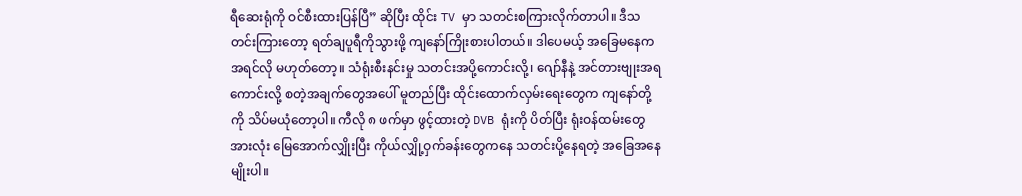ရီဆေးရုံကို ဝင်စီးထားပြန်ပြီ” ဆိုပြီး ထိုင်း TV မှာ သတင်းစကြားလိုက်တာပါ။ ဒီသတင်းကြားတော့ ရတ်ချပူရီကိုသွားဖို့ ကျနော်ကြိုးစားပါတယ်။ ဒါပေမယ့် အခြေမနေက အရင်လို မဟုတ်တော့။ သံရုံးစီးနင်းမှု သတင်းအပို့ကောင်းလို့၊ ဂျော်နီနဲ့ အင်တားဗျုးအရကောင်းလို့ စတဲ့အချက်တွေအပေါ် မူတည်ပြီး ထိုင်းထောက်လှမ်းရေးတွေက ကျနော်တို့ကို သိပ်မယုံတော့ပါ။ ကီလို ၈ ဖက်မှာ ဖွင့်ထားတဲ့ DVB ရုံးကို ပိတ်ပြီး ရုံးဝန်ထမ်းတွေအားလုံး မြေအောက်လျှိုးပြီး ကိုယ်လျှို့ဝှက်ခန်းတွေကနေ သတင်းပို့နေရတဲ့ အခြေအနေမျိုးပါ။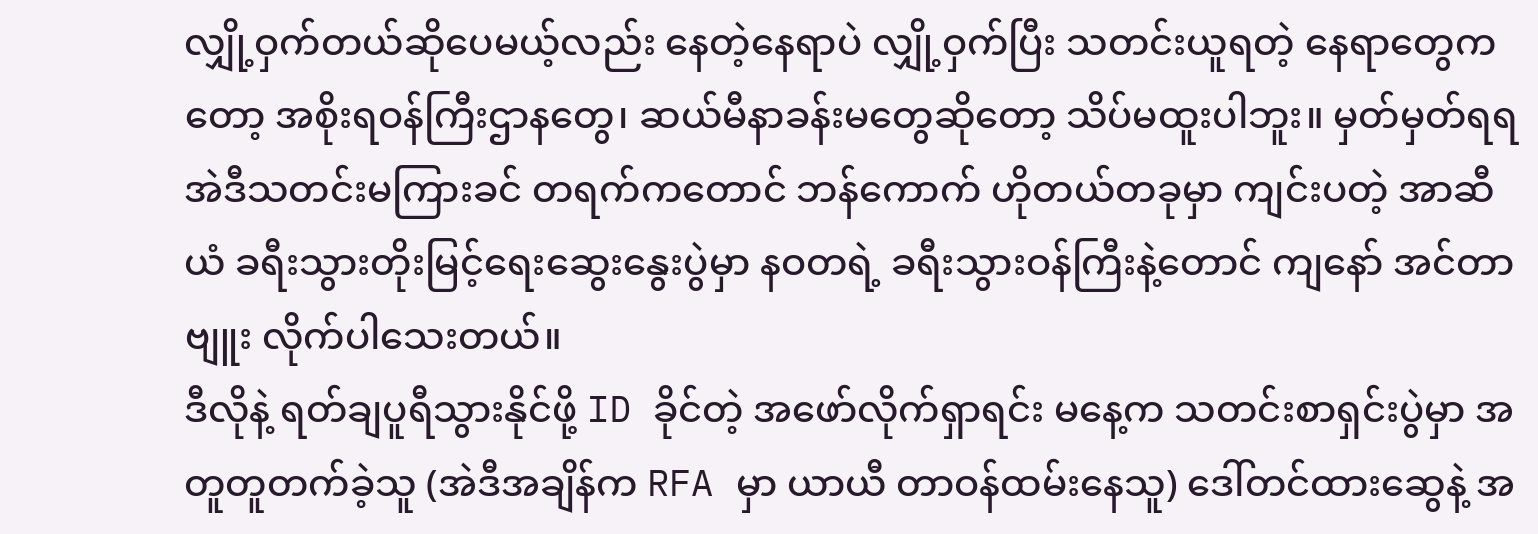လျှို့ဝှက်တယ်ဆိုပေမယ့်လည်း နေတဲ့နေရာပဲ လျှို့ဝှက်ပြီး သတင်းယူရတဲ့ နေရာတွေကတော့ အစိုးရဝန်ကြီးဌာနတွေ၊ ဆယ်မီနာခန်းမတွေဆိုတော့ သိပ်မထူးပါဘူး။ မှတ်မှတ်ရရ အဲဒီသတင်းမကြားခင် တရက်ကတောင် ဘန်ကောက် ဟိုတယ်တခုမှာ ကျင်းပတဲ့ အာဆီယံ ခရီးသွားတိုးမြင့်ရေးဆွေးနွေးပွဲမှာ နဝတရဲ့ ခရီးသွားဝန်ကြီးနဲ့တောင် ကျနော် အင်တာဗျူး လိုက်ပါသေးတယ်။
ဒီလိုနဲ့ ရတ်ချပူရီသွားနိုင်ဖို့ ID ခိုင်တဲ့ အဖော်လိုက်ရှာရင်း မနေ့က သတင်းစာရှင်းပွဲမှာ အတူတူတက်ခဲ့သူ (အဲဒီအချိန်က RFA မှာ ယာယီ တာဝန်ထမ်းနေသူ) ဒေါ်တင်ထားဆွေနဲ့ အ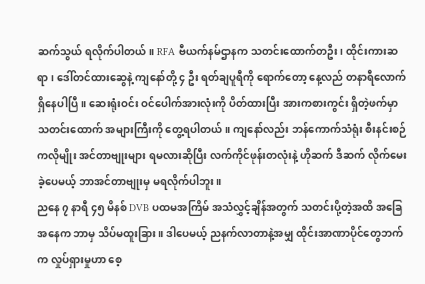ဆက်သွယ် ရလိုက်ပါတယ်။ RFA ဗီယက်နမ်ဌာနက သတင်းထောက်တဦး၊ ထိုင်းကားဆရာ၊ ဒေါ်တင်ထားဆွေနဲ့ ကျနော်တို့ ၄ ဦး ရတ်ချပူရီကို ရောက်တော့ နေ့လည် တနာရီလောက် ရှိနေပါပြီ။ ဆေးရုံးဝင်း ဝင်ပေါက်အားလုံးကို ပိတ်ထားပြီး အားကစားကွင်း ရှိတဲ့ဖက်မှာ သတင်းထောက် အများကြီးကို တွေ့ရပါတယ်။ ကျနော်လည်း ဘန်ကောက်သံရုံး စီးနင်းစဉ်ကလိုမျိုး အင်တာဗျုးများ ရမလားဆိုပြီး လက်ကိုင်ဖုန်းတလုံးနဲ့ ဟိုဆက် ဒီဆက် လိုက်မေးခဲ့ပေမယ့် ဘာအင်တာဗျုးမှ မရလိုက်ပါဘူး။
ညနေ ၇ နာရီ ၄၅ မိနစ် DVB ပထမအကြိမ် အသံလွှင့်ချိန်အတွက် သတင်းပို့တဲ့အထိ အခြေအနေက ဘာမှ သိပ်မထူးခြား။ ဒါပေမယ့် ညနက်လာတာနဲ့အမျှ ထိုင်းအာဏာပိုင်တွေဘက်က လှုပ်ရှားမှုဟာ စေ့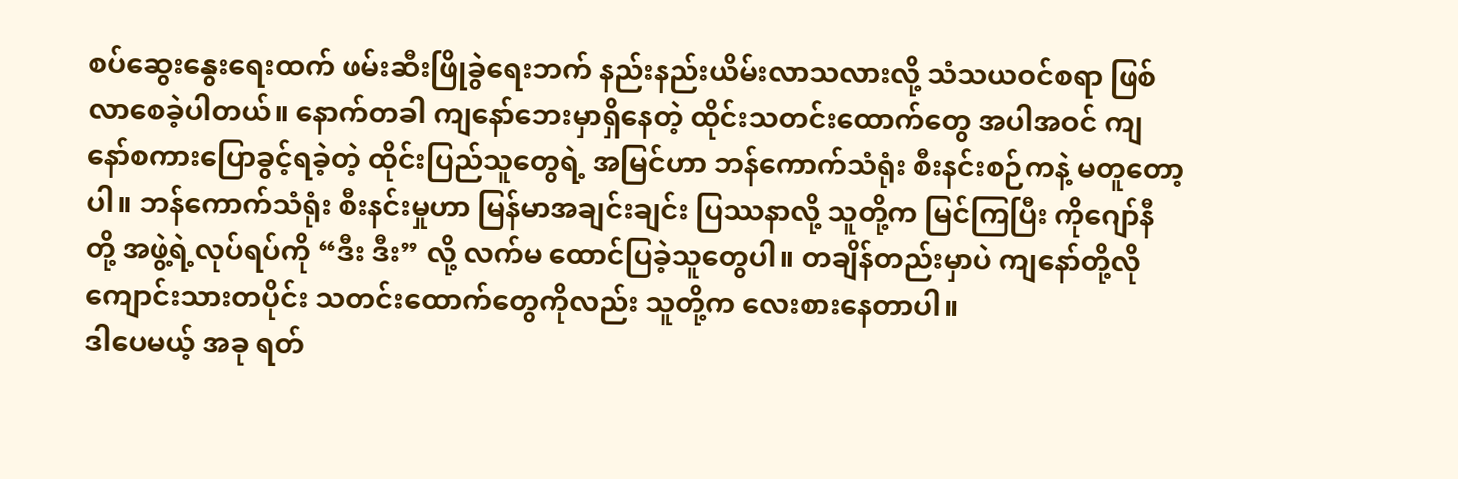စပ်ဆွေးနွေးရေးထက် ဖမ်းဆီးဖြိုခွဲရေးဘက် နည်းနည်းယိမ်းလာသလားလို့ သံသယဝင်စရာ ဖြစ်လာစေခဲ့ပါတယ်။ နောက်တခါ ကျနော်ဘေးမှာရှိနေတဲ့ ထိုင်းသတင်းထောက်တွေ အပါအဝင် ကျနော်စကားပြောခွင့်ရခဲ့တဲ့ ထိုင်းပြည်သူတွေရဲ့ အမြင်ဟာ ဘန်ကောက်သံရုံး စီးနင်းစဉ်ကနဲ့ မတူတော့ပါ။ ဘန်ကောက်သံရုံး စီးနင်းမှုဟာ မြန်မာအချင်းချင်း ပြဿနာလို့ သူတို့က မြင်ကြပြီး ကိုဂျော်နီတို့ အဖွဲ့ရဲ့လုပ်ရပ်ကို “ဒီး ဒီး” လို့ လက်မ ထောင်ပြခဲ့သူတွေပါ။ တချိန်တည်းမှာပဲ ကျနော်တို့လို ကျောင်းသားတပိုင်း သတင်းထောက်တွေကိုလည်း သူတို့က လေးစားနေတာပါ။
ဒါပေမယ့် အခု ရတ်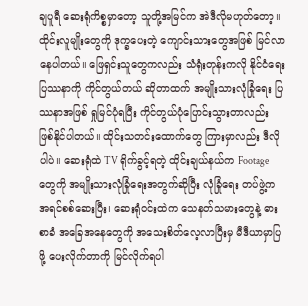ချပူရီ ဆေးရုံကိစ္စမှာတော့ သူတို့အမြင်က အဲဒီလိုမဟုတ်တော့။ ထိုင်းလူမျိုးတွေကို ဒုက္ခပေးတဲ့ ကျောင်းသားတွေအဖြစ် မြင်လာနေပါတယ်။ ဖြေရှင်းသူတွေကလည်း သံရုံးတုန်းကလို နိုင်ငံရေးပြဿနာကို ကိုင်တွယ်တယ် ဆိုတာထက် အမျိုးသားလုံခြုံရေး ပြဿနာအဖြစ် ရှုမြင်ပုံရပြီး ကိုင်တွယ်ပုံပြောင်းသွားတာလည်း ဖြစ်နိုင်ပါတယ်။ ထိုင်းသတင်းထောက်တွေ ကြားမှာလည်း ဒီလိုပါပဲ။ ဆေးရုံထဲ TV ရိုက်ခွင့်ရတဲ့ ထိုင်းချယ်နယ်က Footage တွေကို အမျိုးသားလုံခြုံရေးအတွက်ဆိုပြီး လုံခြုံရေး တပ်ဖွဲ့က အရင်စစ်ဆေးပြီး၊ ဆေးရုံဝင်းထဲက သေနတ်သမားတွေနဲ့ ဓားစာခံ အခြေအနေတွေကို အသေးစိတ်လေ့လာပြီးမှ မီဒီယာမှာပြဖို့ ပေးလိုက်တာကို မြင်လိုက်ရပါ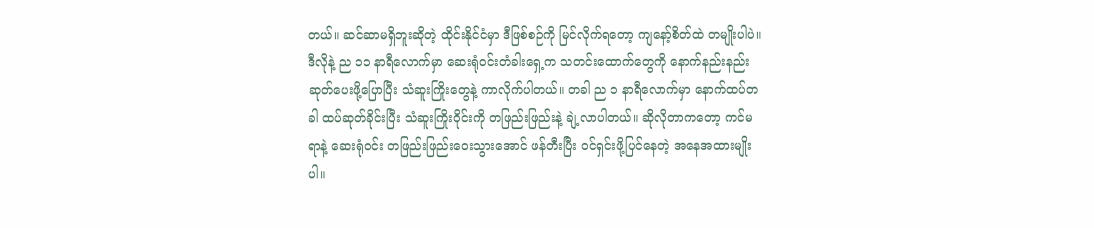တယ်။ ဆင်ဆာမရှိဘူးဆိုတဲ့ ထိုင်းနိုင်ငံမှာ ဒီဖြစ်စဉ်ကို မြင်လိုက်ရတော့ ကျနော့်စိတ်ထဲ တမျိုးပါပဲ။
ဒီလိုနဲ့ ည ၁၁ နာရီလောက်မှာ ဆေးရုံဝင်းတံခါးရှေ့က သတင်းထောက်တွေကို နောက်နည်းနည်း ဆုတ်ပေးဖို့ပြောပြီး သံဆူးကြိုးတွေနဲ့ ကာလိုက်ပါတယ်။ တခါ ည ၁ နာရီလောက်မှာ နောက်ထပ်တခါ ထပ်ဆုတ်ခိုင်းပြီး သံဆူးကြိုးဝိုင်းကို တဖြည်းဖြည်းနဲ့ ချဲ့လာပါတယ်။ ဆိုလိုတာကတော့ ကင်မရာနဲ့ ဆေးရုံဝင်း တဖြည်းဖြည်းဝေးသွားအောင် ဖန်တီးပြီး ဝင်ရှင်းဖို့ပြင်နေတဲ့ အနေအထားမျိုးပါ။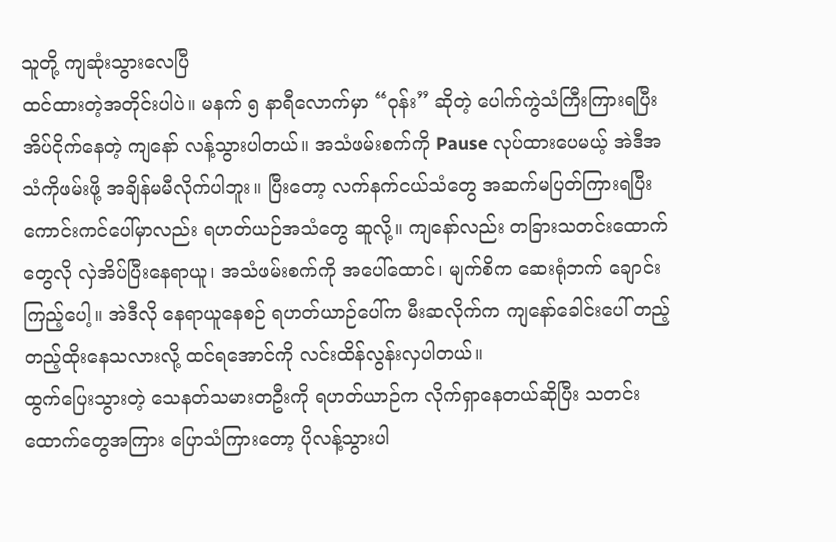သူတို့ ကျဆုံးသွားလေပြီ
ထင်ထားတဲ့အတိုင်းပါပဲ။ မနက် ၅ နာရီလောက်မှာ “ဝုန်း” ဆိုတဲ့ ပေါက်ကွဲသံကြီးကြားရပြီး အိပ်ငိုက်နေတဲ့ ကျနော် လန့်သွားပါတယ်။ အသံဖမ်းစက်ကို Pause လုပ်ထားပေမယ့် အဲဒီအသံကိုဖမ်းဖို့ အချိန်မမီလိုက်ပါဘူး။ ပြီးတော့ လက်နက်ငယ်သံတွေ အဆက်မပြတ်ကြားရပြီး ကောင်းကင်ပေါ်မှာလည်း ရဟတ်ယဉ်အသံတွေ ဆူလို့။ ကျနော်လည်း တခြားသတင်းထောက်တွေလို လှဲအိပ်ပြီးနေရာယူ၊ အသံဖမ်းစက်ကို အပေါ်ထောင်၊ မျက်စိက ဆေးရုံဘက် ချောင်းကြည့်ပေါ့။ အဲဒီလို နေရာယူနေစဉ် ရဟတ်ယာဉ်ပေါ်က မီးဆလိုက်က ကျနော်ခေါင်းပေါ် တည့်တည့်ထိုးနေသလားလို့ ထင်ရအောင်ကို လင်းထိန်လွန်းလှပါတယ်။
ထွက်ပြေးသွားတဲ့ သေနတ်သမားတဦးကို ရဟတ်ယာဉ်က လိုက်ရှာနေတယ်ဆိုပြီး သတင်းထောက်တွေအကြား ပြောသံကြားတော့ ပိုလန့်သွားပါ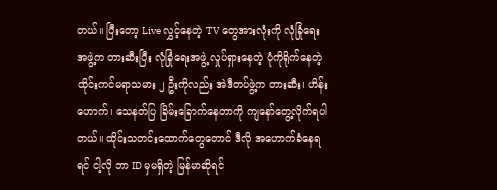တယ်။ ပြီးတော့ Live လွှင့်နေတဲ့ TV တွေအားလုံးကို လုံခြုံရေးအဖွဲ့က တားဆီးပြီး လုံခြုံရေးအဖွဲ့ လှုပ်ရှားနေတဲ့ ပုံကိုရိုက်နေတဲ့ ထိုင်းကင်မရာသမား ၂ ဦးကိုလည်း အဲဒီတပ်ဖွဲ့က တားဆီး၊ ဟိန်းဟောက်၊ သေနတ်ပြ ခြိမ်းခြောက်နေတာကို ကျနော်တွေ့လိုက်ရပါတယ်။ ထိုင်းသတင်းထောက်တွေတောင် ဒီလို အဟောက်ခံနေရရင် ငါ့လို ဘာ ID မှမရှိတဲ့ မြန်မာဆိုရင်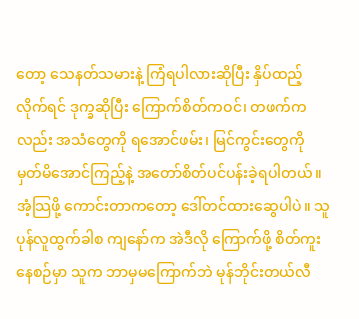တော့ သေနတ်သမားနဲ့ ကြံရပါလားဆိုပြီး နှိပ်ထည့်လိုက်ရင် ဒုက္ခဆိုပြီး ကြောက်စိတ်ကဝင်၊ တဖက်ကလည်း အသံတွေကို ရအောင်ဖမ်း၊ မြင်ကွင်းတွေကို မှတ်မိအောင်ကြည့်နဲ့ အတော်စိတ်ပင်ပန်းခဲ့ရပါတယ်။
အံ့သြဖို့ ကောင်းတာကတော့ ဒေါ်တင်ထားဆွေပါပဲ။ သူပုန်လူထွက်ခါစ ကျနော်က အဲဒီလို ကြောက်ဖို့ စိတ်ကူးနေစဉ်မှာ သူက ဘာမှမကြောက်ဘဲ မုန်ဘိုင်းတယ်လီ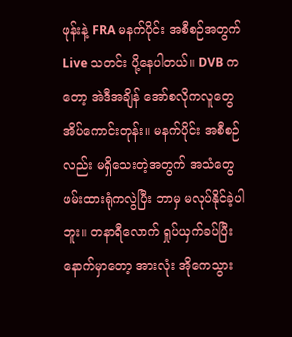ဖုန်းနဲ့ FRA မနက်ပိုင်း အစီစဉ်အတွက် Live သတင်း ပို့နေပါတယ်။ DVB ကတော့ အဲဒီအချိန် အော်စလိုကလူတွေ အိပ်ကောင်းတုန်း။ မနက်ပိုင်း အစီစဉ်လည်း မရှိသေးတဲ့အတွက် အသံတွေ ဖမ်းထားရုံကလွဲပြီး ဘာမှ မလုပ်နိုင်ခဲ့ပါဘူး။ တနာရီလောက် ရှုပ်ယှက်ခပ်ပြီးနောက်မှာတော့ အားလုံး အိုကေသွား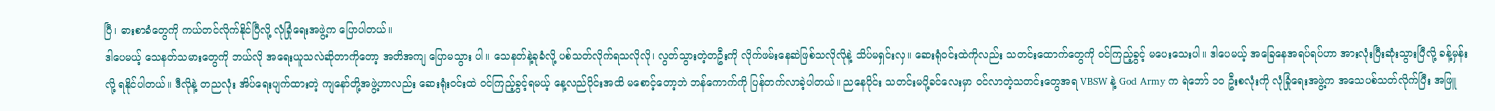ပြီ၊ ဓားစာခံတွေကို ကယ်တင်လိုက်နိုင်ပြီလို့ လုံခြုံရေးအဖွဲ့က ပြောပါတယ်။
ဒါပေမယ့် သေနတ်သမားတွေကို ဘယ်လို အရေးယူသလဲဆိုတာကိုတော့ အတိအကျ ပြောမသွား ပါ။ သေနတ်နဲ့ခုခံလို့ ပစ်သတ်လိုက်ရသလိုလို၊ လွတ်သွားတဲ့တဦးကို လိုက်ဖမ်းနေဆဲဖြစ်သလိုလိုနဲ့ သိပ်မရှင်းလှ။ ဆေးရုံဝင်းထဲကိုလည်း သတင်းထောက်တွေကို ဝင်ကြည့်ခွင့် မပေးသေးပါ။ ဒါပေမယ့် အခြေနေအရပ်ရပ်ဟာ အားလုံးပြီးဆုံးသွားပြီလို့ ခန့်မှန်းလို့ ရနိုင်ပါတယ်။ ဒီလိုနဲ့ တညလုံး အိပ်ရေးပျက်ထားတဲ့ ကျနော်တို့အဖွဲ့ဟာလည်း ဆေးရုံးဝင်းထဲ ဝင်ကြည့်ခွင့်ရမယ့် နေ့လည်ပိုင်းအထိ မစောင့်တော့ဘဲ ဘန်ကောက်ကို ပြန်တက်လာခဲ့ပါတယ်။ ညနေပိုင်း သတင်းမပို့ခင်လေးမှာ ဝင်လာတဲ့သတင်းတွေအရ VBSW နဲ့ God Army က ရဲဘော် ၁၀ ဦးစလုံးကို လုံခြုံရေးအဖွဲ့က အသေပစ်သတ်လိုက်ပြီး အဖြူ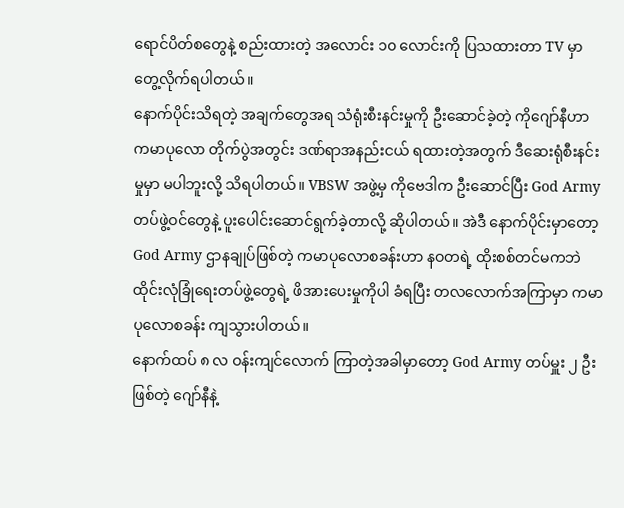ရောင်ပိတ်စတွေနဲ့ စည်းထားတဲ့ အလောင်း ၁၀ လောင်းကို ပြသထားတာ TV မှာ တွေ့လိုက်ရပါတယ်။
နောက်ပိုင်းသိရတဲ့ အချက်တွေအရ သံရုံးစီးနင်းမှုကို ဦးဆောင်ခဲ့တဲ့ ကိုဂျော်နီဟာ ကမာပုလော တိုက်ပွဲအတွင်း ဒဏ်ရာအနည်းငယ် ရထားတဲ့အတွက် ဒီဆေးရုံစီးနင်းမှုမှာ မပါဘူးလို့ သိရပါတယ်။ VBSW အဖွဲ့မှ ကိုဗေဒါက ဦးဆောင်ပြီး God Army တပ်ဖွဲ့ဝင်တွေနဲ့ ပူးပေါင်းဆောင်ရွက်ခဲ့တာလို့ ဆိုပါတယ်။ အဲဒီ နောက်ပိုင်းမှာတော့ God Army ဌာနချုပ်ဖြစ်တဲ့ ကမာပုလောစခန်းဟာ နဝတရဲ့ ထိုးစစ်တင်မကဘဲ ထိုင်းလုံခြုံရေးတပ်ဖွဲ့တွေရဲ့ ဖိအားပေးမှုကိုပါ ခံရပြီး တလလောက်အကြာမှာ ကမာပုလောစခန်း ကျသွားပါတယ်။
နောက်ထပ် ၈ လ ဝန်းကျင်လောက် ကြာတဲ့အခါမှာတော့ God Army တပ်မှူး ၂ ဦးဖြစ်တဲ့ ဂျော်နီနဲ့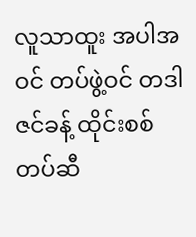လူသာထူး အပါအဝင် တပ်ဖွဲ့ဝင် တဒါဇင်ခန့် ထိုင်းစစ်တပ်ဆီ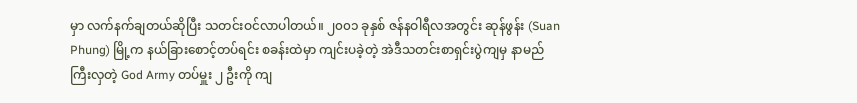မှာ လက်နက်ချတယ်ဆိုပြီး သတင်းဝင်လာပါတယ်။ ၂၀၀၁ ခုနှစ် ဇန်နဝါရီလအတွင်း ဆုန်ဖွန်း (Suan Phung) မြို့က နယ်ခြားစောင့်တပ်ရင်း စခန်းထဲမှာ ကျင်းပခဲ့တဲ့ အဲဒီသတင်းစာရှင်းပွဲကျမှ နာမည်ကြီးလှတဲ့ God Army တပ်မှူး ၂ ဦးကို ကျ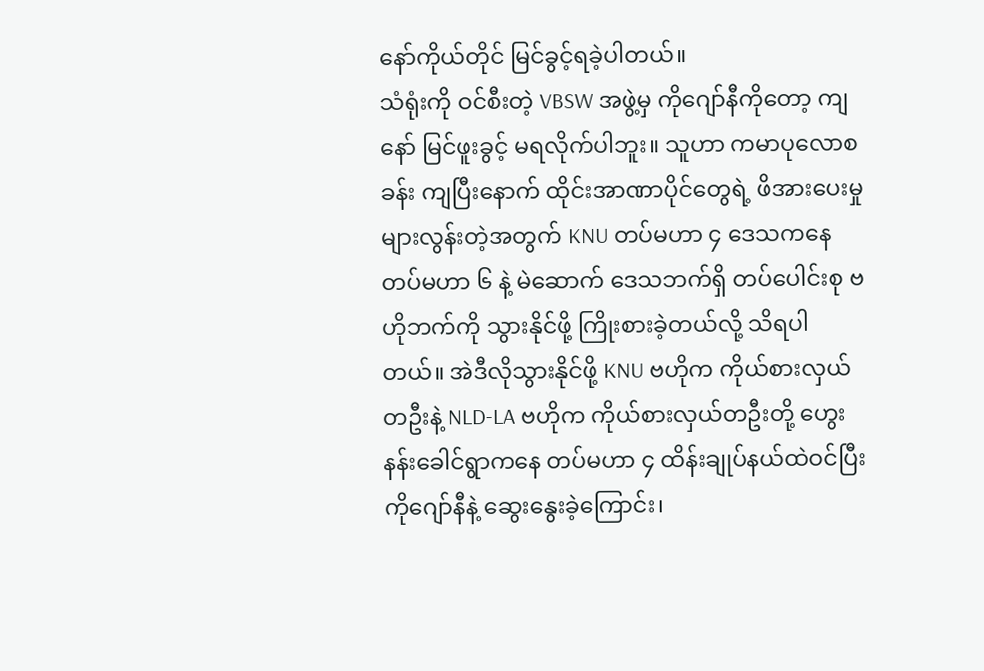နော်ကိုယ်တိုင် မြင်ခွင့်ရခဲ့ပါတယ်။
သံရုံးကို ဝင်စီးတဲ့ VBSW အဖွဲ့မှ ကိုဂျော်နီကိုတော့ ကျနော် မြင်ဖူးခွင့် မရလိုက်ပါဘူး။ သူဟာ ကမာပုလောစခန်း ကျပြီးနောက် ထိုင်းအာဏာပိုင်တွေရဲ့ ဖိအားပေးမှု များလွန်းတဲ့အတွက် KNU တပ်မဟာ ၄ ဒေသကနေ တပ်မဟာ ၆ နဲ့ မဲဆောက် ဒေသဘက်ရှိ တပ်ပေါင်းစု ဗဟိုဘက်ကို သွားနိုင်ဖို့ ကြိုးစားခဲ့တယ်လို့ သိရပါတယ်။ အဲဒီလိုသွားနိုင်ဖို့ KNU ဗဟိုက ကိုယ်စားလှယ်တဦးနဲ့ NLD-LA ဗဟိုက ကိုယ်စားလှယ်တဦးတို့ ဟွေးနန်းခေါင်ရွာကနေ တပ်မဟာ ၄ ထိန်းချုပ်နယ်ထဲဝင်ပြီး ကိုဂျော်နီနဲ့ ဆွေးနွေးခဲ့ကြောင်း၊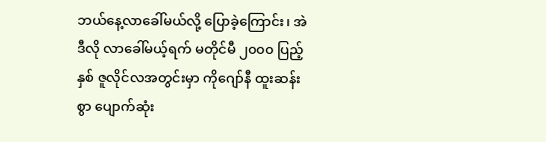ဘယ်နေ့လာခေါ်မယ်လို့ ပြောခဲ့ကြောင်း၊ အဲဒီလို လာခေါ်မယ့်ရက် မတိုင်မီ ၂၀၀၀ ပြည့်နှစ် ဇူလိုင်လအတွင်းမှာ ကိုဂျော်နီ ထူးဆန်းစွာ ပျောက်ဆုံး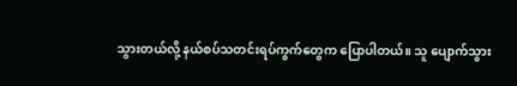သွားတယ်လို့ နယ်စပ်သတင်းရပ်ကွက်တွေက ပြောပါတယ်။ သူ ပျောက်သွား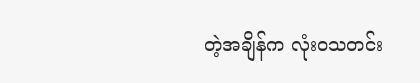တဲ့အချိန်က လုံးဝသတင်း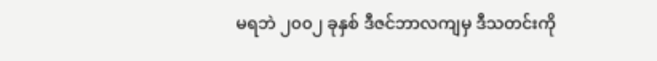မရဘဲ ၂၀၀၂ ခုနှစ် ဒီဇင်ဘာလကျမှ ဒီသတင်းကို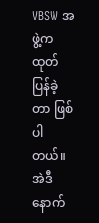VBSW အဖွဲ့က ထုတ်ပြန်ခဲ့တာ ဖြစ်ပါတယ်။ အဲဒီနောက်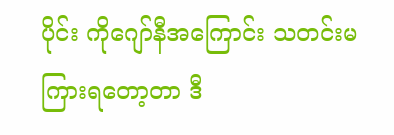ပိုင်း ကိုဂျော်နီအကြောင်း သတင်းမကြားရတော့တာ ဒီ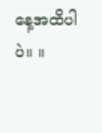နေ့အထိပါပဲ။ ။